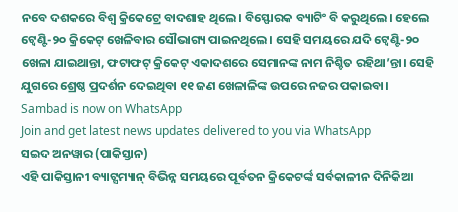ନବେ ଦଶକରେ ବିଶ୍ବ କ୍ରିକେଟ୍ରେ ବାଦଶାହ ଥିଲେ। ବିସ୍ଫୋରକ ବ୍ୟାଟିଂ ବି କରୁଥିଲେ। ହେଲେ ଟ୍ବେଣ୍ଟି-୨୦ କ୍ରିକେଟ୍ ଖେଳିବାର ସୌଭାଗ୍ୟ ପାଇନଥିଲେ। ସେହି ସମୟରେ ଯଦି ଟ୍ବେଣ୍ଟି-୨୦ ଖେଳା ଯାଇଥାନ୍ତା, ଫଟାଫଟ୍ କ୍ରିକେଟ୍ ଏକାଦଶରେ ସେମାନଙ୍କ ନାମ ନିଶ୍ଚିତ ରହିଥା’ନ୍ତା। ସେହି ଯୁଗରେ ଶ୍ରେଷ୍ଠ ପ୍ରଦର୍ଶନ ଦେଇଥିବା ୧୧ ଜଣ ଖେଳାଳିଙ୍କ ଉପରେ ନଜର ପକାଇବା।
Sambad is now on WhatsApp
Join and get latest news updates delivered to you via WhatsApp
ସଇଦ ଅନୱାର (ପାକିସ୍ତାନ)
ଏହି ପାକିସ୍ତାନୀ ବ୍ୟାଟ୍ସମ୍ୟାନ୍ ବିଭିନ୍ନ ସମୟରେ ପୂର୍ବତନ କ୍ରିକେଟର୍ଙ୍କ ସର୍ବକାଳୀନ ଦିନିକିଆ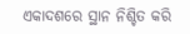ଏକାଦଶରେ ସ୍ଥାନ ନିଶ୍ଚିତ କରି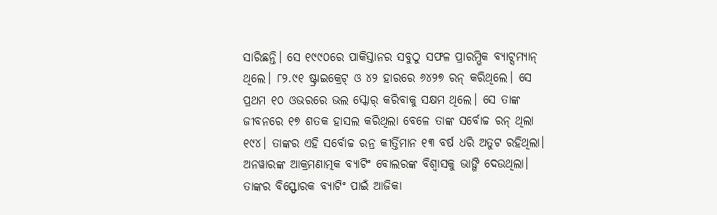ସାରିଛନ୍ତି। ସେ ୧୯୯୦ରେ ପାକିସ୍ତାନର ସବୁଠୁ ସଫଳ ପ୍ରାରମ୍ଭିକ ବ୍ୟାଟ୍ସମ୍ୟାନ୍ ଥିଲେ। ୮୨.୯୧ ଷ୍ଟ୍ରାଇକ୍ରେଟ୍ ଓ ୪୨ ହାରରେ ୬୪୨୭ ରନ୍ କରିଥିଲେ। ସେ ପ୍ରଥମ ୧୦ ଓଭରରେ ଭଲ ସ୍କୋର୍ କରିବାକୁ ସକ୍ଷମ ଥିଲେ। ସେ ତାଙ୍କ ଜୀବନରେ ୧୭ ଶତକ ହାସଲ କରିଥିଲା ବେଳେ ତାଙ୍କ ସର୍ବୋଚ୍ଚ ରନ୍ ଥିଲା ୧୯୪। ତାଙ୍କର ଏହି ସର୍ବୋଚ୍ଚ ରନ୍ର କୀର୍ତ୍ତିମାନ ୧୩ ବର୍ଷ ଧରି ଅତୁଟ ରହିଥିଲା। ଅନୱାରଙ୍କ ଆକ୍ରମଣାତ୍ମକ ବ୍ୟାଟିଂ ବୋଲରଙ୍କ ବିଶ୍ବାସକୁ ଭାଙ୍ଗି ଦେଉଥିଲା। ତାଙ୍କର ବିସ୍ଫୋରକ ବ୍ୟାଟିଂ ପାଇଁ ଆଜିକା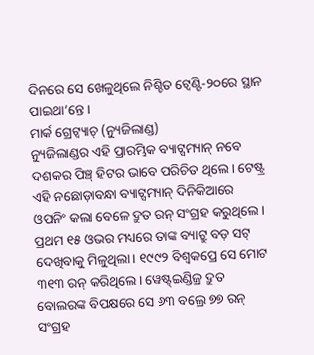ଦିନରେ ସେ ଖେଳୁଥିଲେ ନିଶ୍ଚିତ ଟ୍ବେଣ୍ଟି-୨୦ରେ ସ୍ଥାନ ପାଇଥା’ନ୍ତେ।
ମାର୍କ ଗ୍ରେଟ୍ବ୍ୟାଚ୍ (ନ୍ୟୁଜିଲାଣ୍ଡ)
ନ୍ୟୁଜିଲାଣ୍ଡର ଏହି ପ୍ରାରମ୍ଭିକ ବ୍ୟାଟ୍ସମ୍ୟାନ୍ ନବେ ଦଶକର ପିଞ୍ଚ୍ ହିଟର ଭାବେ ପରିଚିତ ଥିଲେ। ଟେଷ୍ଟ୍ର ଏହି ନଛୋଡ଼ାବନ୍ଧା ବ୍ୟାଟ୍ସମ୍ୟାନ୍ ଦିନିକିଆରେ ଓପନିଂ କଲା ବେଳେ ଦ୍ରୁତ ରନ୍ ସଂଗ୍ରହ କରୁଥିଲେ। ପ୍ରଥମ ୧୫ ଓଭର ମଧ୍ୟରେ ତାଙ୍କ ବ୍ୟାଟ୍ରୁ ବଡ଼ ସଟ୍ ଦେଖିବାକୁ ମିଳୁଥିଲା। ୧୯୯୨ ବିଶ୍ବକପ୍ରେ ସେ ମୋଟ ୩୧୩ ରନ୍ କରିଥିଲେ। ୱେଷ୍ଟ୍ଇଣ୍ଡିଜ୍ର ଦ୍ରୁତ ବୋଲରଙ୍କ ବିପକ୍ଷରେ ସେ ୬୩ ବଲ୍ରେ ୭୭ ରନ୍ ସଂଗ୍ରହ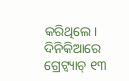କରିଥିଲେ। ଦିନିକିଆରେ ଗ୍ରେଟ୍ବ୍ୟାଚ୍ ୧୩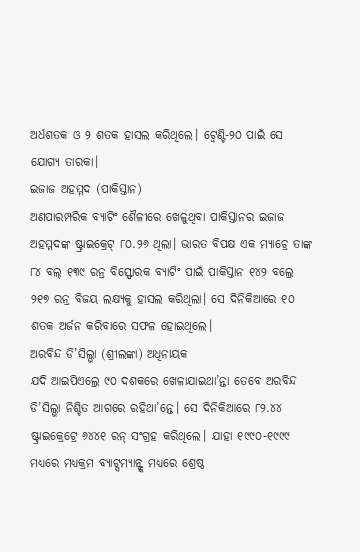ଅର୍ଧଶତକ ଓ ୨ ଶତକ ହାସଲ କରିଥିଲେ। ଟ୍ବେଣ୍ଟି-୨୦ ପାଇଁ ସେ ଯୋଗ୍ୟ ତାରକା।
ଇଜାଜ ଅହମ୍ମଦ (ପାକିସ୍ତାନ)
ଅଣପାରମ୍ପରିକ ବ୍ୟାଟିଂ ଶୈଳୀରେ ଖେଳୁଥିବା ପାକିସ୍ତାନର ଇଜାଜ ଅହମ୍ମଦଙ୍କ ଷ୍ଟ୍ରାଇକ୍ରେଟ୍ ୮୦.୨୬ ଥିଲା। ଭାରତ ବିପକ୍ଷ ଏକ ମ୍ୟାଚ୍ରେ ତାଙ୍କ ୮୪ ବଲ୍ ୧୩୯ ରନ୍ର ବିସ୍ଫୋରକ ବ୍ୟାଟିଂ ପାଇଁ ପାକିସ୍ତାନ ୧୪୨ ବଲ୍ରେ ୨୧୭ ରନ୍ର ବିଜୟ ଲକ୍ଷ୍ୟକୁ ହାସଲ କରିଥିଲା। ସେ ଦିନିକିଆରେ ୧୦ ଶତକ ଅର୍ଜନ କରିବାରେ ସଫଳ ହୋଇଥିଲେ।
ଅରବିନ୍ଦ ଡି’ସିଲ୍ଭା (ଶ୍ରୀଲଙ୍କା) ଅଧିନାୟକ
ଯଦି ଆଇପିଏଲ୍ରେ ୯୦ ଦଶକରେ ଖେଳାଯାଇଥା’ନ୍ତା ତେବେ ଅରବିନ୍ଦ ଡି’ସିଲ୍ଭା ନିଶ୍ଚିତ ଆଗରେ ରହିଥା’ନ୍ତେ। ସେ ଦିନିକିଆରେ ୮୨.୪୪ ଷ୍ଟ୍ରାଇକ୍ରେଟ୍ରେ ୬୪୪୧ ରନ୍ ସଂଗ୍ରହ କରିଥିଲେ। ଯାହା ୧୯୯୦-୧୯୯୯ ମଧ୍ୟରେ ମଧ୍ୟକ୍ରମ ବ୍ୟାଟ୍ସମ୍ୟାନ୍ଙ୍କ ମଧ୍ୟରେ ଶ୍ରେଷ୍ଠ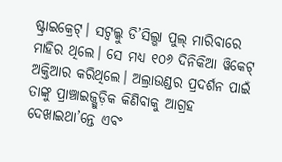ଷ୍ଟ୍ରାଇକ୍ରେଟ୍। ସଟ୍ବଲ୍କୁ ଡି’ସିଲ୍ଭା ପୁଲ୍ ମାରିବାରେ ମାହିର ଥିଲେ। ସେ ମଧ୍ୟ ୧୦୬ ଦିନିକିଆ ୱିକେଟ୍ ଅକ୍ତିଆର କରିଥିଲେ। ଅଲ୍ରାଉଣ୍ଡର ପ୍ରଦର୍ଶନ ପାଇଁ ତାଙ୍କୁ ପ୍ରାଞ୍ଚାଇଜ୍ଗୁଡ଼ିକ କିଣିବାକୁ ଆଗ୍ରହ ଦେଖାଇଥା’ନ୍ତେ ଏବଂ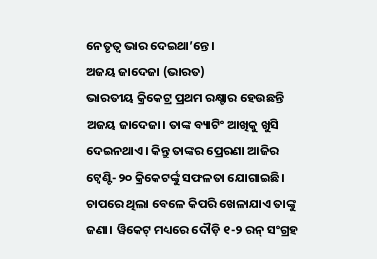ନେତୃତ୍ବ ଭାର ଦେଇଥା’ନ୍ତେ।
ଅଜୟ ଜାଦେଜା (ଭାରତ)
ଭାରତୀୟ କ୍ରିକେଟ୍ର ପ୍ରଥମ ରକ୍ଷ୍ଟାର ହେଉଛନ୍ତି ଅଜୟ ଜାଦେଜା। ତାଙ୍କ ବ୍ୟାଟିଂ ଆଖିକୁ ଖୁସି ଦେଇନଥାଏ। କିନ୍ତୁ ତାଙ୍କର ପ୍ରେରଣା ଆଜିର ଟ୍ବେଣ୍ଟି-୨୦ କ୍ରିକେଟର୍ଙ୍କୁ ସଫଳତା ଯୋଗାଇଛି। ଚାପରେ ଥିଲା ବେଳେ କିପରି ଖେଳାଯାଏ ତାଙ୍କୁ ଜଣା। ୱିକେଟ୍ ମଧ୍ୟରେ ଦୌଡ଼ି ୧-୨ ରନ୍ ସଂଗ୍ରହ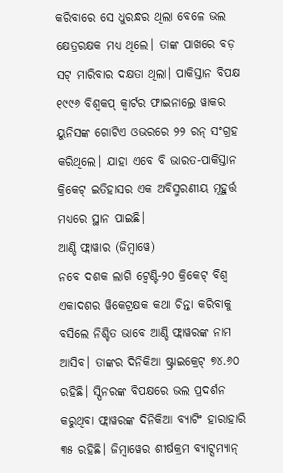କରିବାରେ ସେ ଧୁରନ୍ଧର ଥିଲା ବେଳେ ଭଲ କ୍ଷେତ୍ରରକ୍ଷକ ମଧ୍ୟ ଥିଲେ। ତାଙ୍କ ପାଖରେ ବଡ଼ ସଟ୍ ମାରିବାର ଦକ୍ଷତା ଥିଲା। ପାକିସ୍ତାନ ବିପକ୍ଷ ୧୯୯୬ ବିଶ୍ବକପ୍ କ୍ବାର୍ଟର ଫାଇନାଲ୍ରେ ୱାକର ୟୁନିସଙ୍କ ଗୋଟିଏ ଓଭରରେ ୨୨ ରନ୍ ସଂଗ୍ରହ କରିଥିଲେ। ଯାହା ଏବେ ବି ଭାରତ-ପାକିସ୍ତାନ କ୍ରିକେଟ୍ ଇତିହାସର ଏକ ଅବିସ୍ମରଣୀୟ ମୂହୁର୍ତ୍ତ ମଧ୍ୟରେ ସ୍ଥାନ ପାଇଛି।
ଆଣ୍ଡି ଫ୍ଲାୱାର (ଜିମ୍ବାୱେ)
ନବେ ଦଶକ ଲାଗି ଟ୍ବେଣ୍ଟି-୨୦ କ୍ରିକେଟ୍ ବିଶ୍ବ ଏକାଦଶର ୱିକେଟ୍ରକ୍ଷକ କଥା ଚିନ୍ତା କରିବାକୁ ବସିଲେ ନିଶ୍ଚିତ ଭାବେ ଆଣ୍ଡି ଫ୍ଲାୱରଙ୍କ ନାମ ଆସିବ। ତାଙ୍କର ଦିନିକିଆ ଷ୍ଟ୍ରାଇକ୍ରେଟ୍ ୭୪.୬୦ ରହିଛି। ସ୍ପିନରଙ୍କ ବିପକ୍ଷରେ ଭଲ ପ୍ରଦର୍ଶନ କରୁଥିବା ଫ୍ଲାୱରଙ୍କ ଦିନିକିଆ ବ୍ୟାଟିଂ ହାରାହାରି ୩୫ ରହିଛି। ଜିମ୍ବାୱେର ଶୀର୍ଷକ୍ରମ ବ୍ୟାଟ୍ସମ୍ୟାନ୍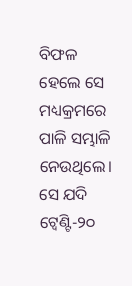ବିଫଳ ହେଲେ ସେ ମଧ୍ୟକ୍ରମରେ ପାଳି ସମ୍ଭାଳି ନେଉଥିଲେ। ସେ ଯଦି ଟ୍ବେଣ୍ଟି-୨୦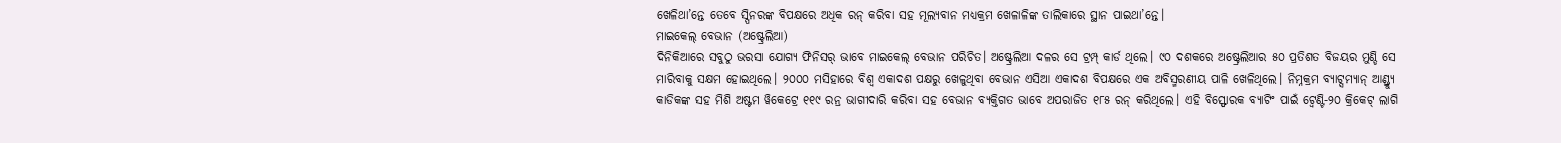ଖେଳିଥା’ନ୍ତେ ତେବେ ସ୍ପିନରଙ୍କ ବିପକ୍ଷରେ ଅଧିକ ରନ୍ କରିବା ସହ ମୂଲ୍ୟବାନ ମଧ୍ୟକ୍ରମ ଖେଳାଳିଙ୍କ ତାଲିକାରେ ସ୍ଥାନ ପାଇଥା’ନ୍ତେ।
ମାଇକେଲ୍ ବେଭାନ (ଅଷ୍ଟ୍ରେଲିଆ)
ଦିନିକିଆରେ ସବୁଠୁ ଭରସା ଯୋଗ୍ୟ ଫିନିସର୍ ଭାବେ ମାଇକେଲ୍ ବେଭାନ ପରିଚିତ। ଅଷ୍ଟ୍ରେଲିଆ ଦଳର ସେ ଟ୍ରମ୍ପ୍ କାର୍ଡ ଥିଲେ। ୯୦ ଦଶକରେ ଅଷ୍ଟ୍ରେଲିଆର ୫୦ ପ୍ରତିଶତ ବିଜୟର ମୁଣ୍ଡି ସେ ମାରିବାକୁ ସକ୍ଷମ ହୋଇଥିଲେ। ୨୦୦୦ ମସିହାରେ ବିଶ୍ବ ଏକାଦଶ ପକ୍ଷରୁ ଖେଳୁଥିବା ବେଭାନ ଏସିଆ ଏକାଦଶ ବିପକ୍ଷରେ ଏକ ଅବିସ୍ମରଣୀୟ ପାଳି ଖେଳିଥିଲେ। ନିମ୍ନକ୍ରମ ବ୍ୟାଟ୍ସମ୍ୟାନ୍ ଆଣ୍ଡ୍ର୍ୟୁ କାଡିକଙ୍କ ସହ ମିଶି ଅଷ୍ଟମ ୱିକେଟ୍ରେ ୧୧୯ ରନ୍ର ଭାଗୀଦାରି କରିବା ସହ ବେଭାନ ବ୍ୟକ୍ତିଗତ ଭାବେ ଅପରାଜିତ ୧୮୫ ରନ୍ କରିଥିଲେ। ଏହି ବିସ୍ଫୋରକ ବ୍ୟାଟିଂ ପାଇଁ ଟ୍ବେଣ୍ଟି-୨୦ କ୍ରିକେଟ୍ ଲାଗି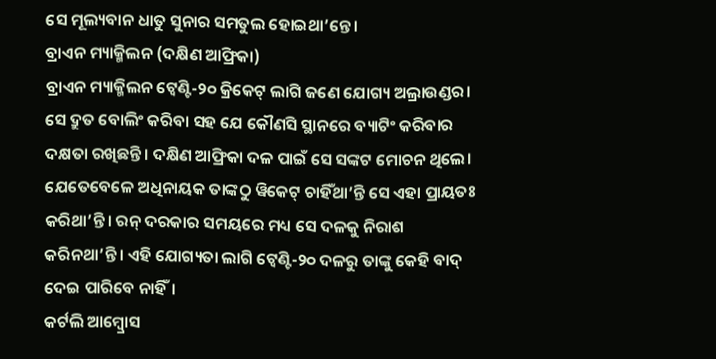ସେ ମୂଲ୍ୟବାନ ଧାତୁ ସୁନାର ସମତୁଲ ହୋଇଥା’ନ୍ତେ।
ବ୍ରାଏନ ମ୍ୟାକ୍ମିଲନ (ଦକ୍ଷିଣ ଆଫ୍ରିକା)
ବ୍ରାଏନ ମ୍ୟାକ୍ମିଲନ ଟ୍ବେଣ୍ଟି-୨୦ କ୍ରିକେଟ୍ ଲାଗି ଜଣେ ଯୋଗ୍ୟ ଅଲ୍ରାଉଣ୍ଡର। ସେ ଦ୍ରୁତ ବୋଲିଂ କରିବା ସହ ଯେ କୌଣସି ସ୍ଥାନରେ ବ୍ୟାଟିଂ କରିବାର ଦକ୍ଷତା ରଖିଛନ୍ତି। ଦକ୍ଷିଣ ଆଫ୍ରିକା ଦଳ ପାଇଁ ସେ ସଙ୍କଟ ମୋଚନ ଥିଲେ। ଯେତେବେଳେ ଅଧିନାୟକ ତାଙ୍କଠୁ ୱିକେଟ୍ ଚାହିଁଥା’ନ୍ତି ସେ ଏହା ପ୍ରାୟତଃ କରିଥା’ନ୍ତି। ରନ୍ ଦରକାର ସମୟରେ ମଧ୍ୟ ସେ ଦଳକୁ ନିରାଶ କରିନଥା’ନ୍ତି। ଏହି ଯୋଗ୍ୟତା ଲାଗି ଟ୍ବେଣ୍ଟି-୨୦ ଦଳରୁ ତାଙ୍କୁ କେହି ବାଦ୍ ଦେଇ ପାରିବେ ନାହିଁ।
କର୍ଟଲି ଆମ୍ବ୍ରୋସ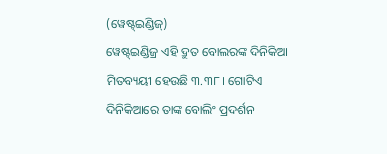(ୱେଷ୍ଟ୍ଇଣ୍ଡିଜ୍)
ୱେଷ୍ଟ୍ଇଣ୍ଡିଜ୍ର ଏହି ଦ୍ରୁତ ବୋଲରଙ୍କ ଦିନିକିଆ ମିତବ୍ୟୟୀ ହେଉଛି ୩.୩୮। ଗୋଟିଏ ଦିନିକିଆରେ ତାଙ୍କ ବୋଲିଂ ପ୍ରଦର୍ଶନ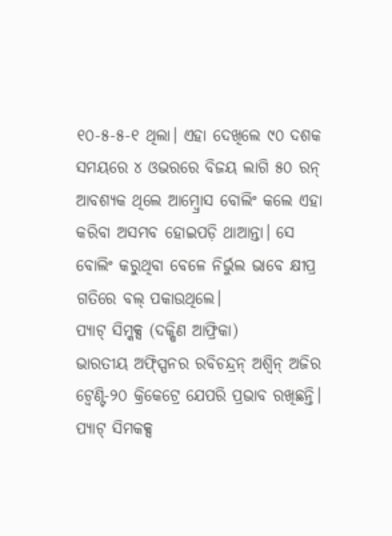୧୦-୫-୫-୧ ଥିଲା। ଏହା ଦେଖିଲେ ୯୦ ଦଶକ ସମୟରେ ୪ ଓଭରରେ ବିଜୟ ଲାଗି ୫୦ ରନ୍ ଆବଶ୍ୟକ ଥିଲେ ଆମ୍ବ୍ରୋସ ବୋଲିଂ କଲେ ଏହା କରିବା ଅସମ୍ଭବ ହୋଇପଡ଼ି ଥାଆନ୍ତା। ସେ ବୋଲିଂ କରୁଥିବା ବେଳେ ନିର୍ଭୁଲ ଭାବେ କ୍ଷୀପ୍ର ଗତିରେ ବଲ୍ ପକାଉଥିଲେ।
ପ୍ୟାଟ୍ ସିମ୍କକ୍ସ (ଦକ୍ଷିଣ ଆଫ୍ରିକା)
ଭାରତୀୟ ଅଫ୍ସ୍ପିନର ରବିଚନ୍ଦ୍ରନ୍ ଅଶ୍ବିନ୍ ଅଜିର ଟ୍ବେଣ୍ଟି-୨୦ କ୍ରିକେଟ୍ରେ ଯେପରି ପ୍ରଭାବ ରଖିଛନ୍ତି। ପ୍ୟାଟ୍ ସିମକକ୍ସ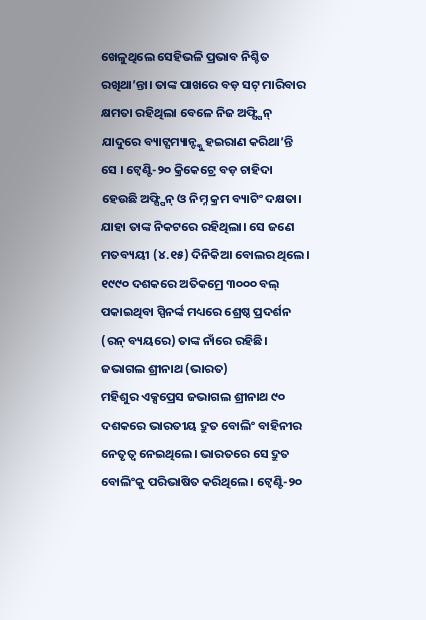ଖେଳୁଥିଲେ ସେହିଭଳି ପ୍ରଭାବ ନିଶ୍ଚିତ ରଖିଥା’ନ୍ତା। ତାଙ୍କ ପାଖରେ ବଡ଼ ସଟ୍ ମାରିବାର କ୍ଷମତା ରହିଥିଲା ବେଳେ ନିଜ ଅଫ୍ସ୍ପିନ୍ ଯାଦୁରେ ବ୍ୟାଟ୍ସମ୍ୟାନ୍ଙ୍କୁ ହଇରାଣ କରିଥା’ନ୍ତି ସେ । ଟ୍ବେଣ୍ଟି-୨୦ କ୍ରିକେଟ୍ରେ ବଡ଼ ଚାହିଦା ହେଉଛି ଅଫ୍ସ୍ପିନ୍ ଓ ନିମ୍ନ କ୍ରମ ବ୍ୟାଟିଂ ଦକ୍ଷତା। ଯାହା ତାଙ୍କ ନିକଟରେ ରହିଥିଲା। ସେ ଜଣେ ମତବ୍ୟୟୀ (୪.୧୫) ଦିନିକିଆ ବୋଲର ଥିଲେ। ୧୯୯୦ ଦଶକରେ ଅତିକମ୍ରେ ୩୦୦୦ ବଲ୍ ପକାଇଥିବା ସ୍ପିନର୍ଙ୍କ ମଧ୍ୟରେ ଶ୍ରେଷ୍ଠ ପ୍ରଦର୍ଶନ (ରନ୍ ବ୍ୟୟରେ) ତାଙ୍କ ନାଁରେ ରହିଛି।
ଜଭାଗଲ ଶ୍ରୀନାଥ (ଭାରତ)
ମହିଶୁର ଏକ୍ସପ୍ରେସ ଜଭାଗଲ ଶ୍ରୀନାଥ ୯୦ ଦଶକରେ ଭାରତୀୟ ଦ୍ରୁତ ବୋଲିଂ ବାହିନୀର ନେତୃତ୍ବ ନେଇଥିଲେ। ଭାରତରେ ସେ ଦ୍ରୁତ ବୋଲିଂକୁ ପରିଭାଷିତ କରିଥିଲେ। ଟ୍ବେଣ୍ଟି-୨୦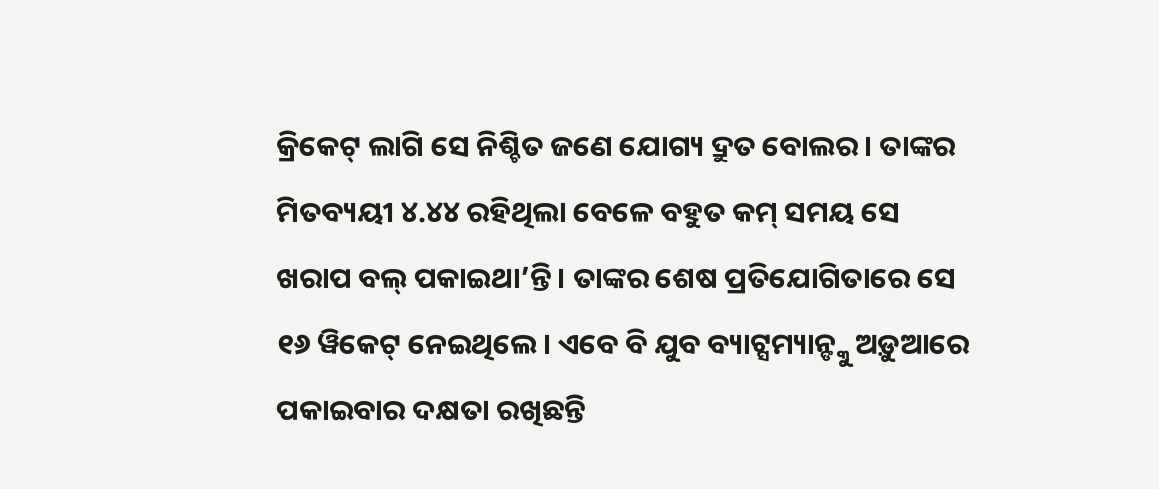କ୍ରିକେଟ୍ ଲାଗି ସେ ନିଶ୍ଚିତ ଜଣେ ଯୋଗ୍ୟ ଦ୍ରୁତ ବୋଲର। ତାଙ୍କର ମିତବ୍ୟୟୀ ୪.୪୪ ରହିଥିଲା ବେଳେ ବହୁତ କମ୍ ସମୟ ସେ ଖରାପ ବଲ୍ ପକାଇଥା’ନ୍ତି। ତାଙ୍କର ଶେଷ ପ୍ରତିଯୋଗିତାରେ ସେ ୧୬ ୱିକେଟ୍ ନେଇଥିଲେ। ଏବେ ବି ଯୁବ ବ୍ୟାଟ୍ସମ୍ୟାନ୍ଙ୍କୁ ଅଡ଼ୁଆରେ ପକାଇବାର ଦକ୍ଷତା ରଖିଛନ୍ତି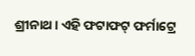ଶ୍ରୀନାଥ। ଏହି ଫଟାଫଟ୍ ଫର୍ମାଟ୍ରେ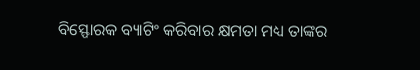ବିସ୍ଫୋରକ ବ୍ୟାଟିଂ କରିବାର କ୍ଷମତା ମଧ୍ୟ ତାଙ୍କର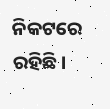ନିକଟରେ ରହିଛି।